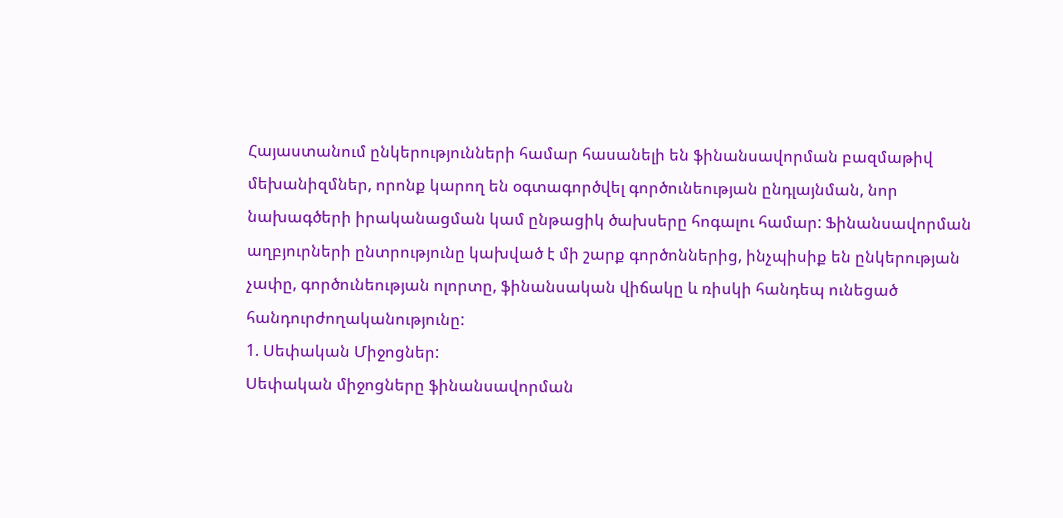Հայաստանում ընկերությունների համար հասանելի են ֆինանսավորման բազմաթիվ մեխանիզմներ, որոնք կարող են օգտագործվել գործունեության ընդլայնման, նոր նախագծերի իրականացման կամ ընթացիկ ծախսերը հոգալու համար: Ֆինանսավորման աղբյուրների ընտրությունը կախված է մի շարք գործոններից, ինչպիսիք են ընկերության չափը, գործունեության ոլորտը, ֆինանսական վիճակը և ռիսկի հանդեպ ունեցած հանդուրժողականությունը:
1. Սեփական Միջոցներ:
Սեփական միջոցները ֆինանսավորման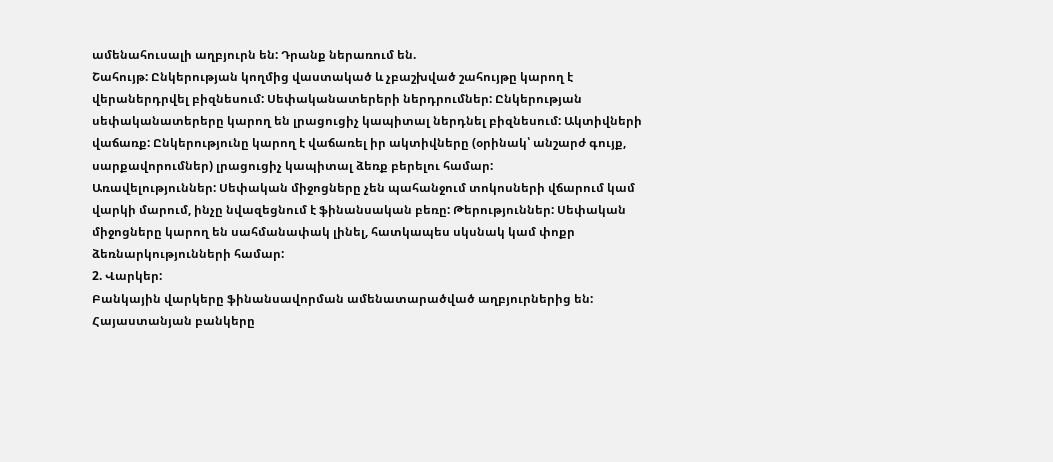ամենահուսալի աղբյուրն են: Դրանք ներառում են.
Շահույթ: Ընկերության կողմից վաստակած և չբաշխված շահույթը կարող է վերաներդրվել բիզնեսում: Սեփականատերերի ներդրումներ: Ընկերության սեփականատերերը կարող են լրացուցիչ կապիտալ ներդնել բիզնեսում: Ակտիվների վաճառք: Ընկերությունը կարող է վաճառել իր ակտիվները (օրինակ՝ անշարժ գույք, սարքավորումներ) լրացուցիչ կապիտալ ձեռք բերելու համար:
Առավելություններ: Սեփական միջոցները չեն պահանջում տոկոսների վճարում կամ վարկի մարում, ինչը նվազեցնում է ֆինանսական բեռը: Թերություններ: Սեփական միջոցները կարող են սահմանափակ լինել, հատկապես սկսնակ կամ փոքր ձեռնարկությունների համար:
2. Վարկեր:
Բանկային վարկերը ֆինանսավորման ամենատարածված աղբյուրներից են: Հայաստանյան բանկերը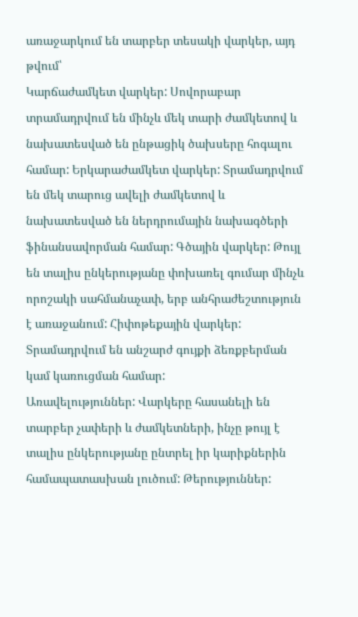առաջարկում են տարբեր տեսակի վարկեր, այդ թվում՝
Կարճաժամկետ վարկեր: Սովորաբար տրամադրվում են մինչև մեկ տարի ժամկետով և նախատեսված են ընթացիկ ծախսերը հոգալու համար: Երկարաժամկետ վարկեր: Տրամադրվում են մեկ տարուց ավելի ժամկետով և նախատեսված են ներդրումային նախագծերի ֆինանսավորման համար: Գծային վարկեր: Թույլ են տալիս ընկերությանը փոխառել գումար մինչև որոշակի սահմանաչափ, երբ անհրաժեշտություն է առաջանում: Հիփոթեքային վարկեր: Տրամադրվում են անշարժ գույքի ձեռքբերման կամ կառուցման համար:
Առավելություններ: Վարկերը հասանելի են տարբեր չափերի և ժամկետների, ինչը թույլ է տալիս ընկերությանը ընտրել իր կարիքներին համապատասխան լուծում: Թերություններ: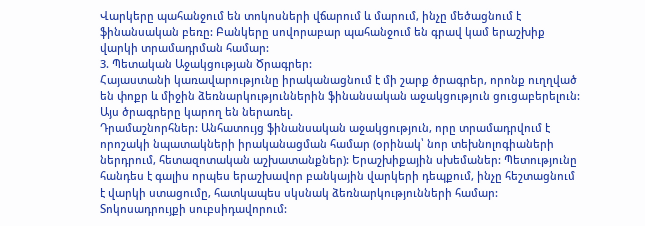Վարկերը պահանջում են տոկոսների վճարում և մարում, ինչը մեծացնում է ֆինանսական բեռը: Բանկերը սովորաբար պահանջում են գրավ կամ երաշխիք վարկի տրամադրման համար:
3. Պետական Աջակցության Ծրագրեր:
Հայաստանի կառավարությունը իրականացնում է մի շարք ծրագրեր, որոնք ուղղված են փոքր և միջին ձեռնարկություններին ֆինանսական աջակցություն ցուցաբերելուն: Այս ծրագրերը կարող են ներառել.
Դրամաշնորհներ: Անհատույց ֆինանսական աջակցություն, որը տրամադրվում է որոշակի նպատակների իրականացման համար (օրինակ՝ նոր տեխնոլոգիաների ներդրում, հետազոտական աշխատանքներ): Երաշխիքային սխեմաներ: Պետությունը հանդես է գալիս որպես երաշխավոր բանկային վարկերի դեպքում, ինչը հեշտացնում է վարկի ստացումը, հատկապես սկսնակ ձեռնարկությունների համար: Տոկոսադրույքի սուբսիդավորում: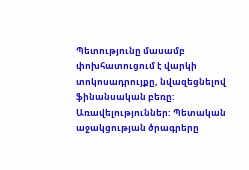Պետությունը մասամբ փոխհատուցում է վարկի տոկոսադրույքը, նվազեցնելով ֆինանսական բեռը:
Առավելություններ: Պետական աջակցության ծրագրերը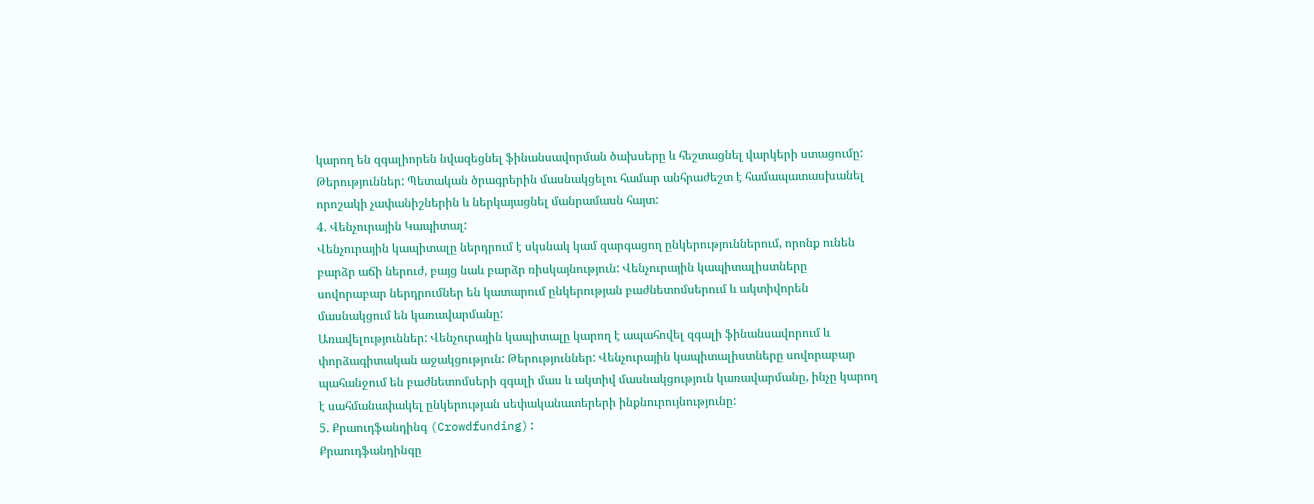կարող են զգալիորեն նվազեցնել ֆինանսավորման ծախսերը և հեշտացնել վարկերի ստացումը: Թերություններ: Պետական ծրագրերին մասնակցելու համար անհրաժեշտ է համապատասխանել որոշակի չափանիշներին և ներկայացնել մանրամասն հայտ:
4. Վենչուրային Կապիտալ:
Վենչուրային կապիտալը ներդրում է սկսնակ կամ զարգացող ընկերություններում, որոնք ունեն բարձր աճի ներուժ, բայց նաև բարձր ռիսկայնություն: Վենչուրային կապիտալիստները սովորաբար ներդրումներ են կատարում ընկերության բաժնետոմսերում և ակտիվորեն մասնակցում են կառավարմանը:
Առավելություններ: Վենչուրային կապիտալը կարող է ապահովել զգալի ֆինանսավորում և փորձագիտական աջակցություն: Թերություններ: Վենչուրային կապիտալիստները սովորաբար պահանջում են բաժնետոմսերի զգալի մաս և ակտիվ մասնակցություն կառավարմանը, ինչը կարող է սահմանափակել ընկերության սեփականատերերի ինքնուրույնությունը:
5. Քրաուդֆանդինգ (Crowdfunding):
Քրաուդֆանդինգը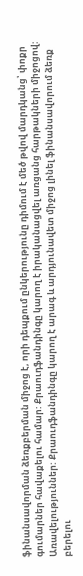ֆինանսավորման ձեռքբերման միջոց է, որի դեպքում ընկերությունը դիմում է մեծ թվով մարդկանց՝ փոքր գումարներ հավաքելու համար: Քրաուդֆանդինգը կարող է իրականացվել առցանց հարթակների միջոցով:
Առավելություններ: Քրաուդֆանդինգը կարող է արագ և արդյունավետ միջոց լինել ֆինանսավորում ձեռք բերելու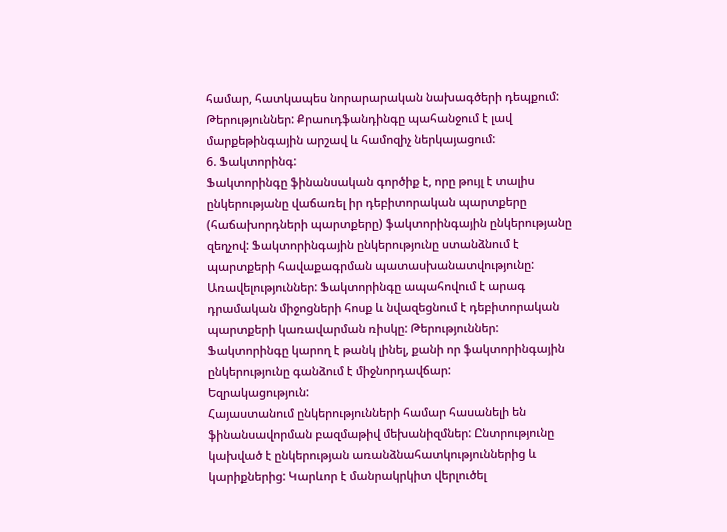համար, հատկապես նորարարական նախագծերի դեպքում: Թերություններ: Քրաուդֆանդինգը պահանջում է լավ մարքեթինգային արշավ և համոզիչ ներկայացում:
6. Ֆակտորինգ:
Ֆակտորինգը ֆինանսական գործիք է, որը թույլ է տալիս ընկերությանը վաճառել իր դեբիտորական պարտքերը (հաճախորդների պարտքերը) ֆակտորինգային ընկերությանը զեղչով: Ֆակտորինգային ընկերությունը ստանձնում է պարտքերի հավաքագրման պատասխանատվությունը:
Առավելություններ: Ֆակտորինգը ապահովում է արագ դրամական միջոցների հոսք և նվազեցնում է դեբիտորական պարտքերի կառավարման ռիսկը: Թերություններ: Ֆակտորինգը կարող է թանկ լինել, քանի որ ֆակտորինգային ընկերությունը գանձում է միջնորդավճար:
Եզրակացություն:
Հայաստանում ընկերությունների համար հասանելի են ֆինանսավորման բազմաթիվ մեխանիզմներ: Ընտրությունը կախված է ընկերության առանձնահատկություններից և կարիքներից: Կարևոր է մանրակրկիտ վերլուծել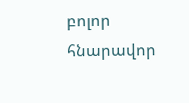բոլոր հնարավոր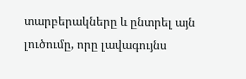տարբերակները և ընտրել այն լուծումը, որը լավագույնս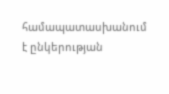համապատասխանում է ընկերության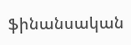ֆինանսական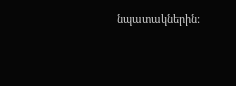նպատակներին: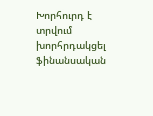Խորհուրդ է տրվում խորհրդակցել ֆինանսական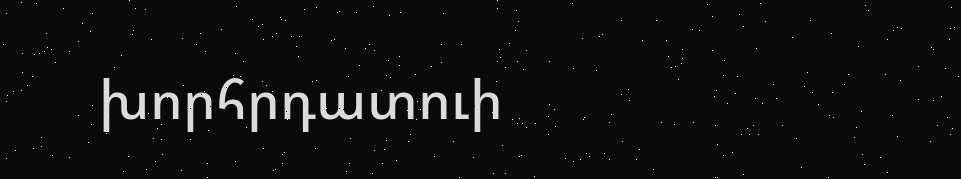խորհրդատուի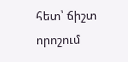հետ՝ ճիշտ որոշում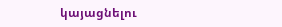կայացնելու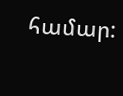համար: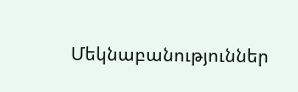Մեկնաբանություններ